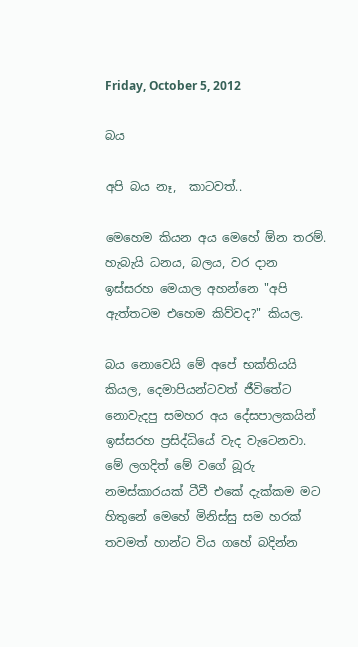Friday, October 5, 2012

බය

අපි බය නෑ,  කාටවත්..

මෙහෙම කියන අය මෙහේ ඕන තරම්. හැබැයි ධනය, බලය, වර දාන ඉස්සරහ මෙයාල අහන්නෙ "අපි ඇත්තටම එහෙම කිව්වද?" කියල.

බය නොවෙයි මේ අපේ භක්තියයි කියල, දෙමාපියන්ටවත් ජීවිතේට නොවැදපු සමහර අය දේසපාලක‍යින් ඉස්සරහ ප්‍රසිද්ධියේ වැද වැටෙනවා. මේ ලගදිත් මේ වගේ බූරු නමස්කාරයක් ටීවී ‍එකේ දැක්කම මට හිතුනේ මෙහේ මිනිස්සු සම හරක් තවමත් හාන්ට විය ගහේ බදින්න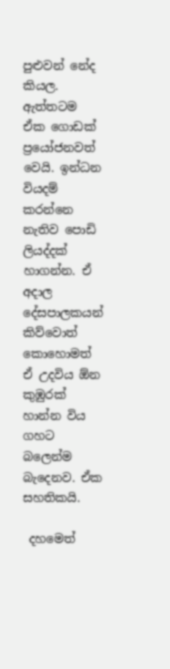පුළුවන් නේද කියල. ඇත්තටම ඒක ගොඩක් ප්‍රයෝජනවත් වෙයි. ඉන්ධන වියදම් කරන්නෙ නැතිව පොඩි ලියද්දක් හාගන්න. ඒ අදාල දේසපාලකයන් කිව්වොත් කොහොමත් ඒ උදවිය ඕන කුඹුරක් හාන්න විය ගහට බලෙන්ම බැදෙනව. ඒක සහතිකයි.

 දහමෙත්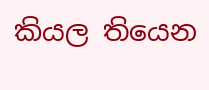කියල තියෙන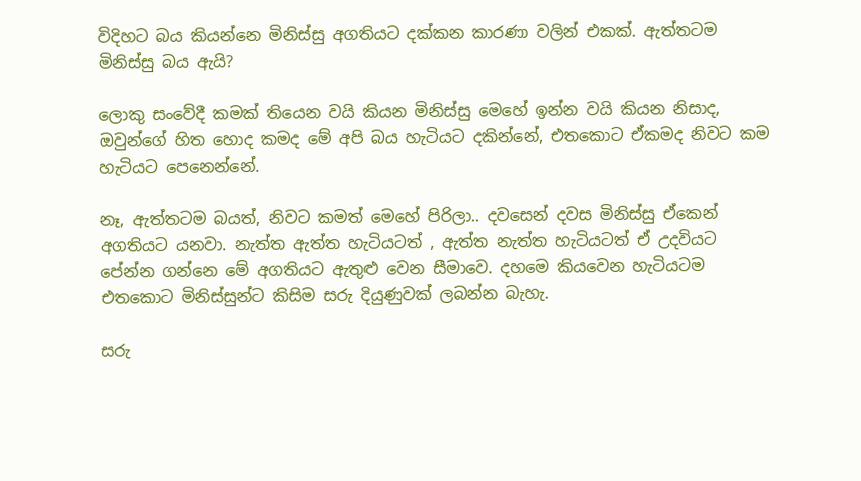විදිහට බය කියන්නෙ මිනිස්සු අගතියට දක්කන කාරණා වලින් එකක්. ඇත්තටම මිනිස්සු බය ඇයි?

ලොකු සංවේදී කමක් තියෙන වයි කියන මිනිස්සු මෙහේ ඉන්න වයි කියන නිසාද, ඔවුන්ගේ හිත හොද කමද මේ අපි බය හැටියට දකින්නේ, එතකොට ඒකමද නිවට කම හැටියට පෙනෙන්නේ.

නෑ, ඇත්තටම බයත්, නිවට කමත් මෙහේ පිරිලා.. දවසෙන් දවස මිනිස්සු ඒකෙන් අගතියට යනවා. නැත්ත ඇත්ත හැටියටත් , ඇත්ත නැත්ත හැටියටත් ඒ උදවියට පේන්න ගන්නෙ මේ අගතියට ඇතුළු වෙන සීමාවෙ. දහමෙ කියවෙන හැටියටම එතකොට මිනිස්සුන්ට කිසිම සරු දියුණුවක් ලබන්න බැහැ.

සරු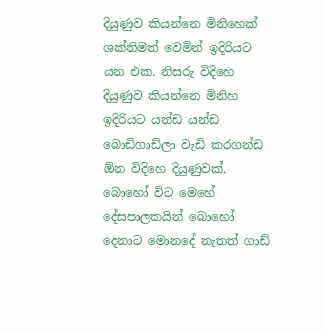දියුණුව කියන්නෙ මිනිහෙක් ශක්තිමත් වෙමින් ඉදිරියට යන එක. නිසරු විදිහෙ දියුණුව කියන්නෙ මිනිහ ඉදිරියට යන්ඩ යන්ඩ බොඩිගාඩ්ලා වැඩි කරගන්ඩ ඕන විදිහෙ දියුණුවක්. බොහෝ විට මෙහේ දේසපාලකයින් බොහෝ දෙනාට මොනදේ නැතත් ගාඩ්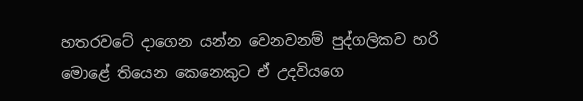හතරවටේ දාගෙන යන්‍න වෙනවනම් පුද්ගලිකව හරි මොළේ තියෙන කෙනෙකුට ඒ උදවියගෙ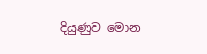දියුණුව මොන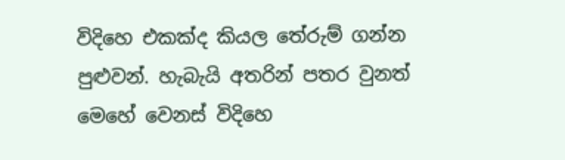විදිහෙ එකක්ද කියල තේරුම් ගන්න පුළුවන්. හැබැයි අතරින් පතර වුනත් මෙහේ වෙනස් විදිහෙ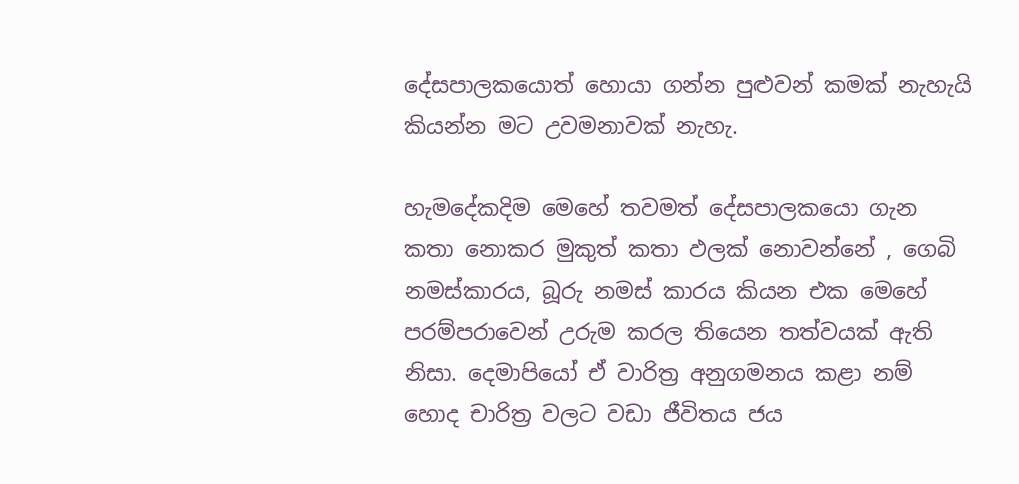දේසපාලකයොත් හොයා ගන්න පුළුවන් කමක් නැහැයි කියන්න මට උවමනාවක් නැහැ.

හැ‍මදේකදිම මෙහේ තවමත් දේසපාලකයො ගැන කතා නොකර මුකුත් කතා ඵලක් නොවන්නේ , ගෙබි නමස්කාරය, බූරු නමස් කාරය කියන එක මෙහේ පරම්පරාවෙන් උරුම කරල තියෙන තත්වයක් ඇති නිසා. දෙමාපියෝ ඒ වාරිත්‍ර අනුගමනය කළා නම් හොද චාරිත්‍ර වලට වඩා ජීවිතය ජය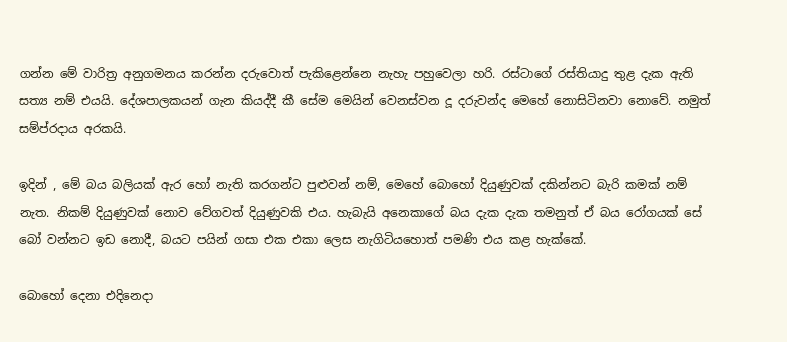ගන්න මේ වාරිත්‍ර අනුගමනය කරන්‍න දරුවොත් පැකිළෙන්නෙ නැහැ පහුවෙලා හරි. රස්ටාගේ රස්තියාදු තුළ දැක ඇති සත්‍ය නම් එයයි. දේශපාලකයන් ගැන කියද්දී කී‍ සේම මෙයින් වෙනස්වන දූ දරුවන්ද මෙහේ නොසිටිනවා නොවේ. නමුත් සම්ප්රදාය අරකයි.

ඉදින් , මේ බය බලියක් ඇර හෝ නැති කරගන්ට පුළුවන් නම්, මෙහේ බොහෝ දියුණුවක් දකින්නට බැරි කමක් නම් නැත. නිකම් දියුණුවක් නොව වේගවත් දියුණුවකි එය. හැබැයි අනෙකාගේ බය දැක දැක තමනුත් ඒ බය රෝගයක් සේ බෝ වන්නට ඉඩ නොදී, බයට පයින් ගසා එක එකා ලෙස නැගිටියහොත් පමණි එය කළ හැක්කේ.

බොහෝ දෙනා එදිනෙදා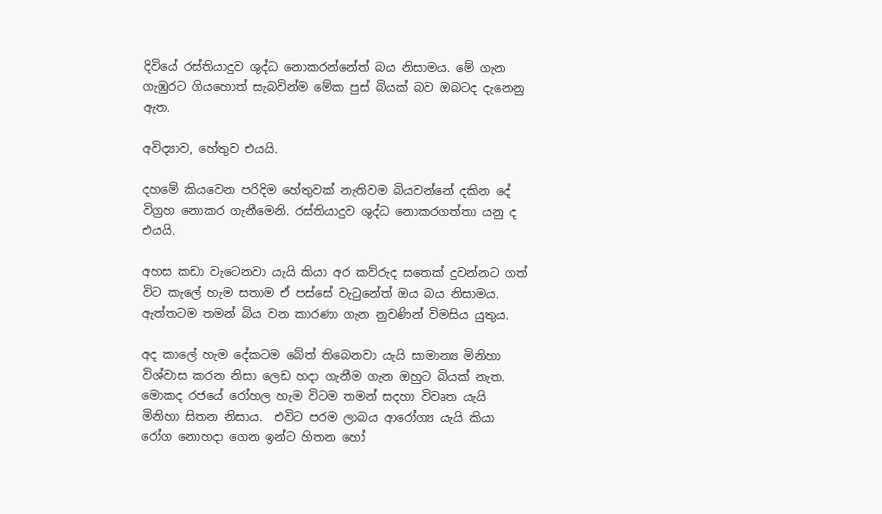දිවියේ රස්තියාදුව ශුද්ධ නොකරන්නේත් බය නිසාමය. මේ ගැන ගැඹුරට ගියහොත් සැබවින්ම මේක පුස් බියක් බව ඔබටද දැනෙනු ඇත.

අවිද්‍යාව, හේතුව එයයි.

දහමේ කියවෙන පරිදිම හේතුවක් නැතිවම බියවන්නේ දකින දේ විග්‍රහ නොකර ගැනීමෙනි. රස්තියාදුව ශුද්ධ නොකරගත්තා යනු ද එයයි.

අහස කඩා වැටෙනවා යැයි කියා අර කව්රුද සතෙක් දුවන්නට ගත් විට කැලේ හැම සතාම ඒ පස්සේ වැටුනේත් ඔය බය නිසාමය. ඇත්තටම තමන් බිය වන කාරණා ගැන නුවණින් විමසිය යුතුය.

අද කාලේ හැම දේකටම බේත් තිබෙනවා යැයි සාමාන්‍ය මිනිහා විශ්වාස කරන නිසා ලෙඩ හදා ගැනීම ගැන ඔහුට බියක් නැත. මොකද රජයේ රෝහල හැම විටම තමන් සදහා විවෘත යැයි මිනිහා සිතන නිසාය.  එවිට පරම ලාබය ආරෝග්‍ය යැයි කියා රෝග නොහදා ගෙන ඉන්ට හිතන හෝ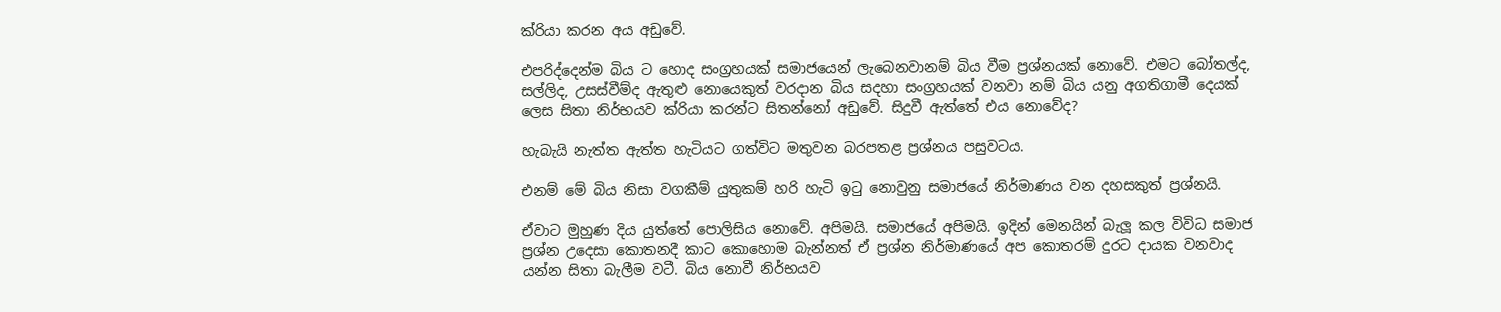ක්රියා කරන අය අඩුවේ.

එපරිද්දෙන්ම බිය ට හොද සංග්‍රහයක් සමාජයෙන් ලැබෙනවානම් බිය වීම ප්‍රශ්නයක් නොවේ. එමට බෝතල්ද, සල්ලිද, උසස්වීම්ද ඇතුළු නොයෙකුත් වරදාන බිය සදහා සංග්‍රහයක් වනවා නම් බිය යනු අගතිගාමී දෙයක් ලෙස සිතා නිර්භයව ක්රියා කරන්ට සිතන්නෝ අඩුවේ. සිදුවී ඇත්තේ එය නොවේද?

හැබැයි නැත්ත ඇත්ත හැටියට ගත්විට මතුවන බරපතළ ප්‍රශ්නය පසුවටය.

එනම් මේ බිය නිසා වගකීම් යුතුකම් හරි හැටි ඉටු නොවුනු සමාජයේ නිර්මාණය වන දහසකුත් ප්‍රශ්නයි.

ඒවාට මුහුණ දිය යුත්තේ පොලිසිය නොවේ. අපිමයි. සමාජයේ අපිමයි. ඉදින් මෙනයින් බැලූ කල විවිධ සමාජ ප්‍රශ්න උදෙසා කොතනදී කාට කොහොම බැන්නත් ඒ ප්‍රශ්න නිර්මාණයේ අප කොතරම් දුරට දායක වනවාද යන්න සිතා බැලීම වටී. බිය නොවී නිර්භයව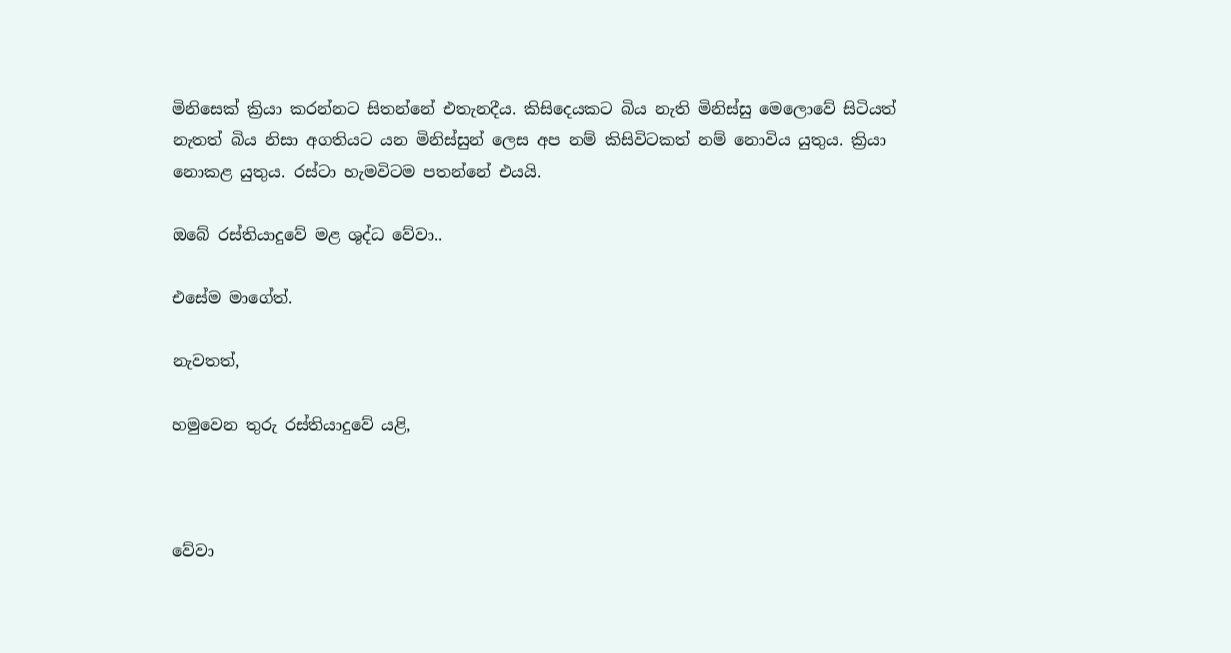මිනිසෙක් ක්‍රියා කරන්නට සිතන්නේ එතැනදීය. කිසිදෙයකට බිය නැති මිනිස්සු මෙලොවේ සිටියත් නැතත් බිය නිසා අගතියට යන මිනිස්සුන් ලෙස අප නම් කිසිවිටකත් නම් නොවිය යුතුය. ක්‍රියා නොකළ යුතුය. රස්ටා හැමවිටම පතන්නේ එයයි.

ඔබේ රස්තියාදුවේ මළ ශුද්ධ වේවා..

එසේම මාගේත්.

නැවතත්,

හමුවෙන තුරු රස්තියාදුවේ යළි,



වේවා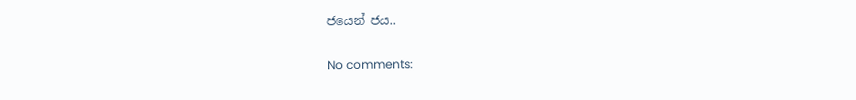ජයෙන් ජය..

No comments: